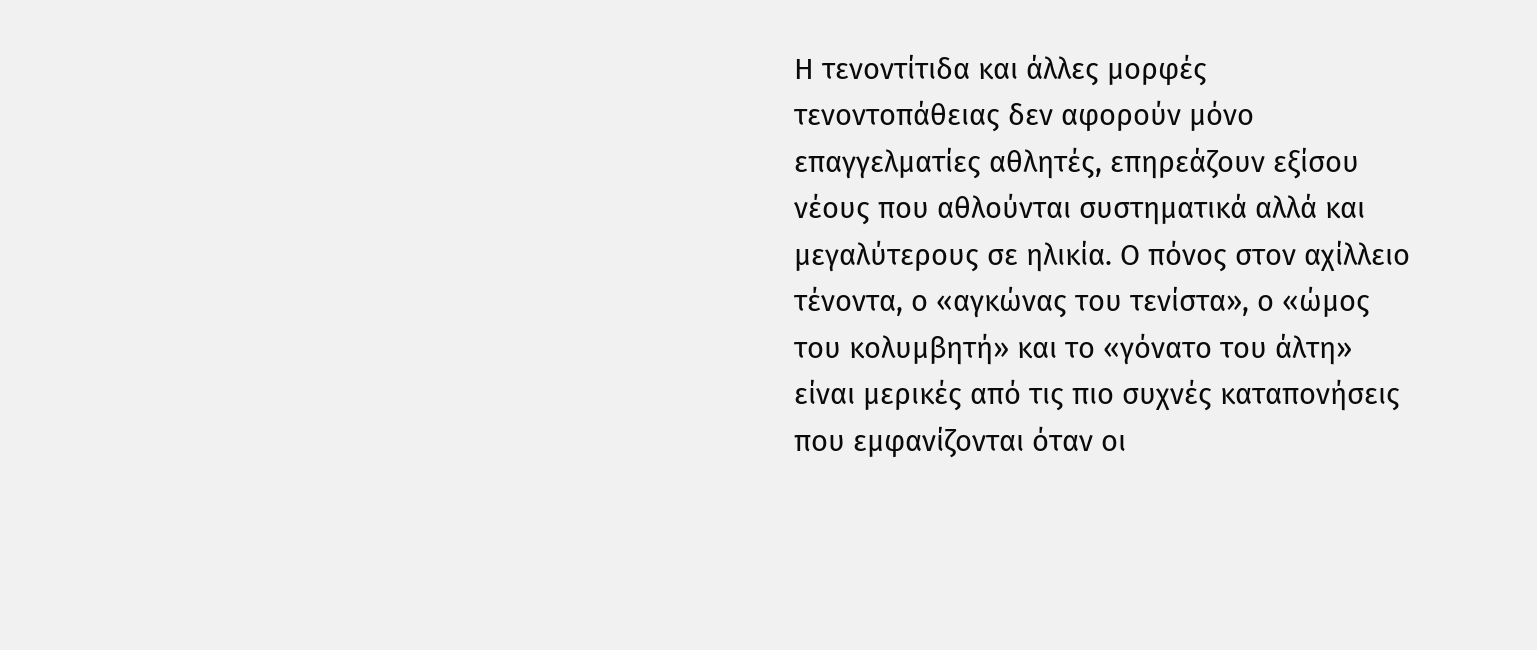Η τενοντίτιδα και άλλες μορφές τενοντοπάθειας δεν αφορούν μόνο επαγγελματίες αθλητές, επηρεάζουν εξίσου νέους που αθλούνται συστηματικά αλλά και μεγαλύτερους σε ηλικία. Ο πόνος στον αχίλλειο τένοντα, ο «αγκώνας του τενίστα», ο «ώμος του κολυμβητή» και το «γόνατο του άλτη» είναι μερικές από τις πιο συχνές καταπονήσεις που εμφανίζονται όταν οι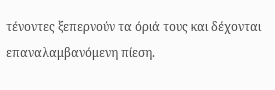τένοντες ξεπερνούν τα όριά τους και δέχονται επαναλαμβανόμενη πίεση.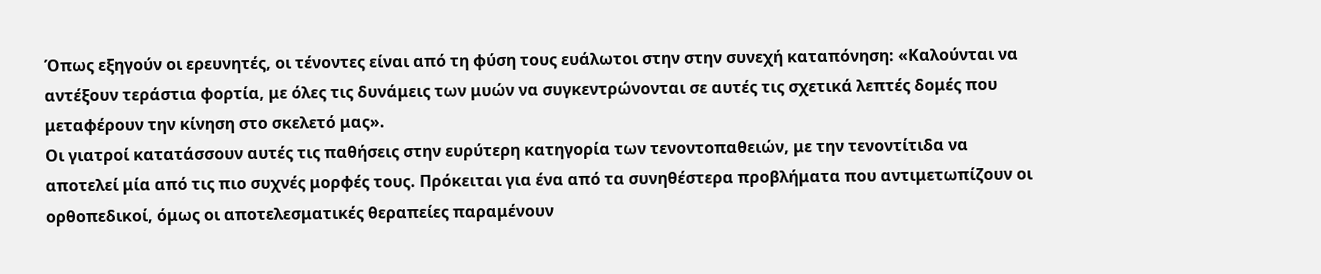Όπως εξηγούν οι ερευνητές, οι τένοντες είναι από τη φύση τους ευάλωτοι στην στην συνεχή καταπόνηση: «Καλούνται να αντέξουν τεράστια φορτία, με όλες τις δυνάμεις των μυών να συγκεντρώνονται σε αυτές τις σχετικά λεπτές δομές που μεταφέρουν την κίνηση στο σκελετό μας».
Οι γιατροί κατατάσσουν αυτές τις παθήσεις στην ευρύτερη κατηγορία των τενοντοπαθειών, με την τενοντίτιδα να αποτελεί μία από τις πιο συχνές μορφές τους. Πρόκειται για ένα από τα συνηθέστερα προβλήματα που αντιμετωπίζουν οι ορθοπεδικοί, όμως οι αποτελεσματικές θεραπείες παραμένουν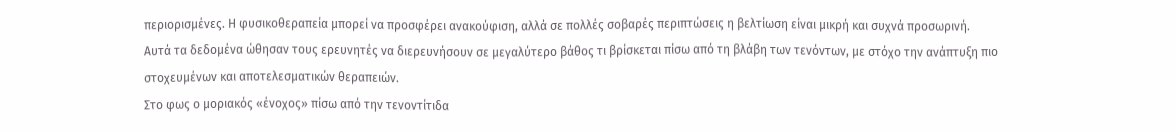περιορισμένες. Η φυσικοθεραπεία μπορεί να προσφέρει ανακούφιση, αλλά σε πολλές σοβαρές περιπτώσεις η βελτίωση είναι μικρή και συχνά προσωρινή.
Αυτά τα δεδομένα ώθησαν τους ερευνητές να διερευνήσουν σε μεγαλύτερο βάθος τι βρίσκεται πίσω από τη βλάβη των τενόντων, με στόχο την ανάπτυξη πιο στοχευμένων και αποτελεσματικών θεραπειών.
Στο φως ο μοριακός «ένοχος» πίσω από την τενοντίτιδα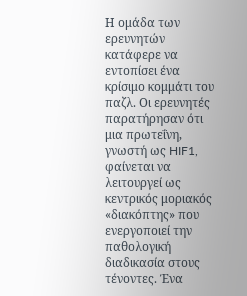Η ομάδα των ερευνητών κατάφερε να εντοπίσει ένα κρίσιμο κομμάτι του παζλ. Οι ερευνητές παρατήρησαν ότι μια πρωτεΐνη, γνωστή ως HIF1, φαίνεται να λειτουργεί ως κεντρικός μοριακός «διακόπτης» που ενεργοποιεί την παθολογική διαδικασία στους τένοντες. Ένα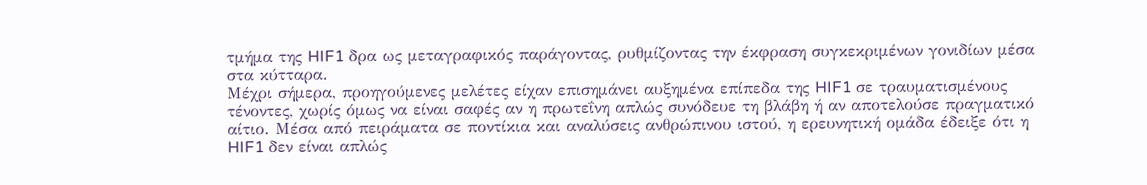τμήμα της HIF1 δρα ως μεταγραφικός παράγοντας, ρυθμίζοντας την έκφραση συγκεκριμένων γονιδίων μέσα στα κύτταρα.
Μέχρι σήμερα, προηγούμενες μελέτες είχαν επισημάνει αυξημένα επίπεδα της HIF1 σε τραυματισμένους τένοντες, χωρίς όμως να είναι σαφές αν η πρωτεΐνη απλώς συνόδευε τη βλάβη ή αν αποτελούσε πραγματικό αίτιο. Μέσα από πειράματα σε ποντίκια και αναλύσεις ανθρώπινου ιστού, η ερευνητική ομάδα έδειξε ότι η HIF1 δεν είναι απλώς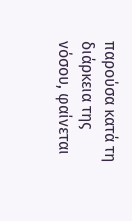παρούσα κατά τη διάρκεια της νόσου, φαίνεται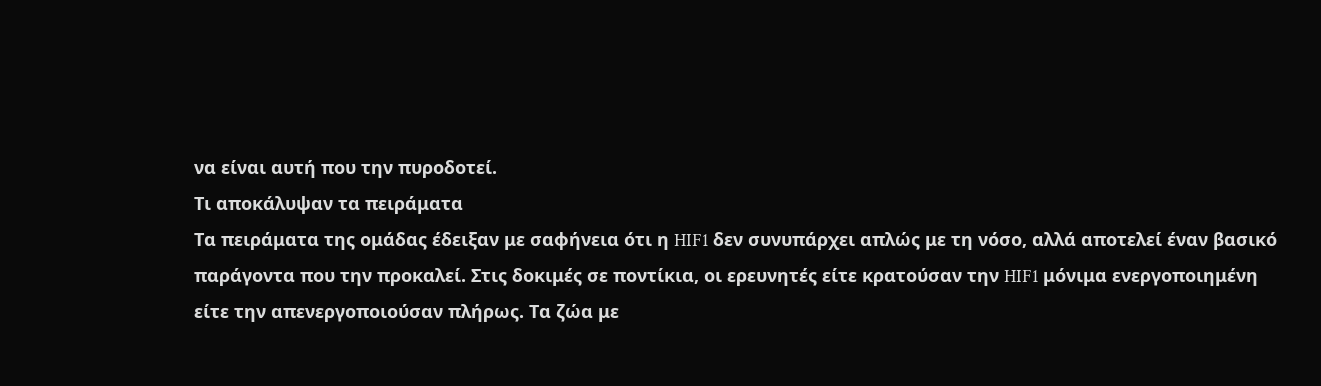να είναι αυτή που την πυροδοτεί.
Τι αποκάλυψαν τα πειράματα
Τα πειράματα της ομάδας έδειξαν με σαφήνεια ότι η HIF1 δεν συνυπάρχει απλώς με τη νόσο, αλλά αποτελεί έναν βασικό παράγοντα που την προκαλεί. Στις δοκιμές σε ποντίκια, οι ερευνητές είτε κρατούσαν την HIF1 μόνιμα ενεργοποιημένη είτε την απενεργοποιούσαν πλήρως. Τα ζώα με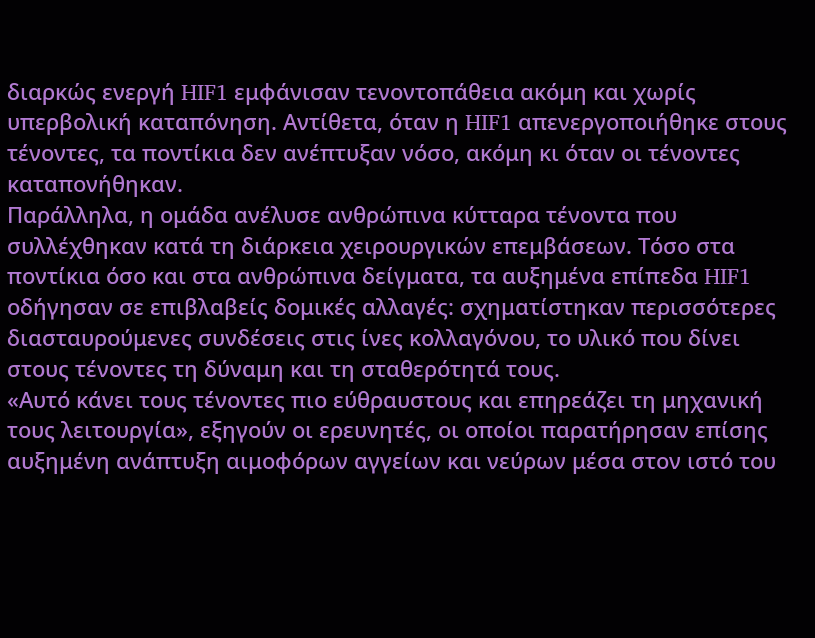διαρκώς ενεργή HIF1 εμφάνισαν τενοντοπάθεια ακόμη και χωρίς υπερβολική καταπόνηση. Αντίθετα, όταν η HIF1 απενεργοποιήθηκε στους τένοντες, τα ποντίκια δεν ανέπτυξαν νόσο, ακόμη κι όταν οι τένοντες καταπονήθηκαν.
Παράλληλα, η ομάδα ανέλυσε ανθρώπινα κύτταρα τένοντα που συλλέχθηκαν κατά τη διάρκεια χειρουργικών επεμβάσεων. Τόσο στα ποντίκια όσο και στα ανθρώπινα δείγματα, τα αυξημένα επίπεδα HIF1 οδήγησαν σε επιβλαβείς δομικές αλλαγές: σχηματίστηκαν περισσότερες διασταυρούμενες συνδέσεις στις ίνες κολλαγόνου, το υλικό που δίνει στους τένοντες τη δύναμη και τη σταθερότητά τους.
«Αυτό κάνει τους τένοντες πιο εύθραυστους και επηρεάζει τη μηχανική τους λειτουργία», εξηγούν οι ερευνητές, οι οποίοι παρατήρησαν επίσης αυξημένη ανάπτυξη αιμοφόρων αγγείων και νεύρων μέσα στον ιστό του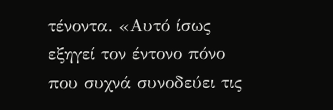τένοντα. «Αυτό ίσως εξηγεί τον έντονο πόνο που συχνά συνοδεύει τις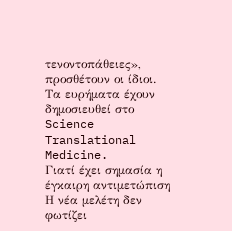τενοντοπάθειες», προσθέτουν οι ίδιοι.
Τα ευρήματα έχουν δημοσιευθεί στο Science Translational Medicine.
Γιατί έχει σημασία η έγκαιρη αντιμετώπιση
Η νέα μελέτη δεν φωτίζει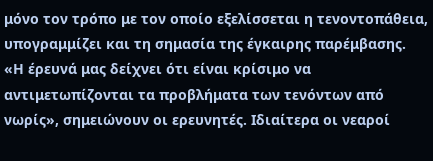μόνο τον τρόπο με τον οποίο εξελίσσεται η τενοντοπάθεια, υπογραμμίζει και τη σημασία της έγκαιρης παρέμβασης. «Η έρευνά μας δείχνει ότι είναι κρίσιμο να αντιμετωπίζονται τα προβλήματα των τενόντων από νωρίς», σημειώνουν οι ερευνητές. Ιδιαίτερα οι νεαροί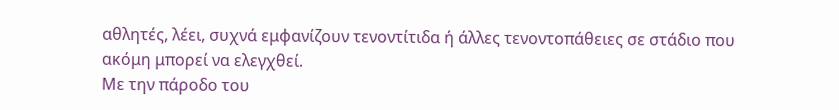αθλητές, λέει, συχνά εμφανίζουν τενοντίτιδα ή άλλες τενοντοπάθειες σε στάδιο που ακόμη μπορεί να ελεγχθεί.
Με την πάροδο του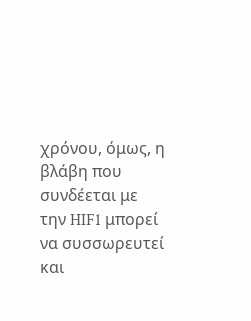χρόνου, όμως, η βλάβη που συνδέεται με την HIF1 μπορεί να συσσωρευτεί και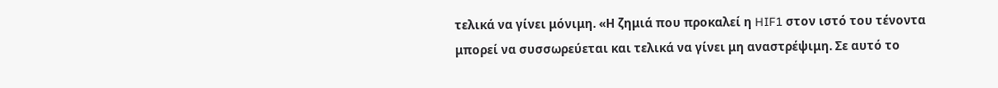τελικά να γίνει μόνιμη. «Η ζημιά που προκαλεί η HIF1 στον ιστό του τένοντα μπορεί να συσσωρεύεται και τελικά να γίνει μη αναστρέψιμη. Σε αυτό το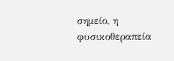σημείο, η φυσικοθεραπεία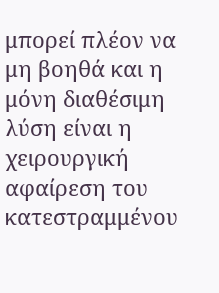μπορεί πλέον να μη βοηθά και η μόνη διαθέσιμη λύση είναι η χειρουργική αφαίρεση του κατεστραμμένου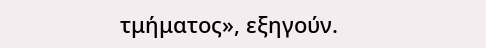τμήματος», εξηγούν.